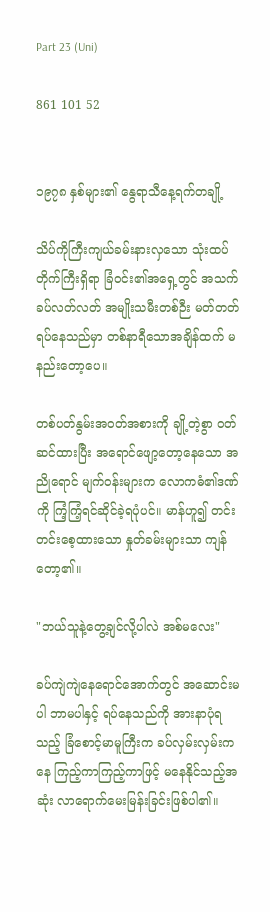Part 23 (Uni)

861 101 52


၁၉၇၈ နှစ်များ၏ နွေရာသီနေ့ရက်တချို့

သိပ်ကိုကြီးကျယ်ခမ်းနားလှသော သုံးထပ်တိုက်ကြီးရှိရာ ခြံဝင်း၏အရှေ့တွင် အသက်ခပ်လတ်လတ် အမျိုးသမီးတစ်ဉီး မတ်တတ်ရပ်နေသည်မှာ တစ်နာရီသောအချိန်ထက် မနည်းတော့ပေ။

တစ်ပတ်နွမ်းအဝတ်အစားကို ချို့တဲ့စွာ ဝတ်ဆင်ထားပြီး အရောင်ဖျော့တော့နေသော အညိုရောင် မျက်ဝန်းများက လောကဓံ၏ဒဏ်ကို ကြံ့ကြံ့ရင်ဆိုင်ခဲ့ရပုံပင်။ မာန်ဟူ၍ တင်းတင်းစေ့ထားသော နှုတ်ခမ်းများသာ ကျန်တော့၏။

"ဘယ်သူနဲ့တွေ့ချင်လို့ပါလဲ အစ်မလေး"

ခပ်ကျဲကျဲနေရောင်အောက်တွင် အဆောင်းမပါ ဘာမပါနှင့် ရပ်နေသည်ကို အားနာပုံရသည့် ခြံစောင့်မာမူကြီးက ခပ်လှမ်းလှမ်းကနေ ကြည့်ကာကြည့်ကာဖြင့် မနေနိုင်သည့်အဆုံး လာရောက်မေးမြန်းခြင်းဖြစ်ပါ၏။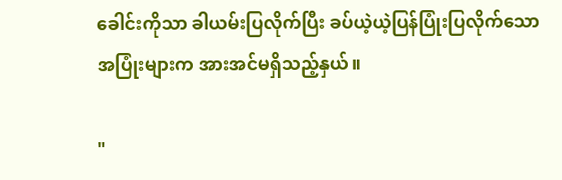ခေါင်းကိုသာ ခါယမ်းပြလိုက်ပြီး ခပ်ယဲ့ယဲ့ပြန်ပြုံးပြလိုက်သော အပြုံးများက အားအင်မရှိသည့်နှယ်။

"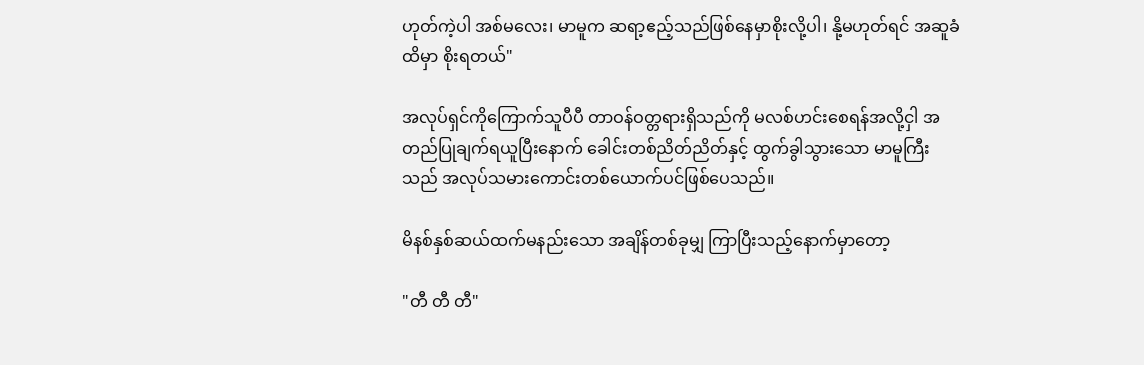ဟုတ်ကဲ့ပါ အစ်မလေး၊ မာမူက ဆရာ့ဧည့်သည်ဖြစ်နေမှာစိုးလို့ပါ၊ နို့မဟုတ်ရင် အဆူခံထိမှာ စိုးရတယ်"

အလုပ်ရှင်ကိုကြောက်သူပီပီ တာဝန်ဝတ္တရားရှိသည်ကို မလစ်ဟင်းစေရန်အလို့ငှါ အတည်ပြုချက်ရယူပြီးနောက် ခေါင်းတစ်ညိတ်ညိတ်နှင့် ထွက်ခွါသွားသော မာမူကြီးသည် အလုပ်သမားကောင်းတစ်ယောက်ပင်ဖြစ်ပေသည်။

မိနစ်နှစ်ဆယ်ထက်မနည်းသော အချိန်တစ်ခုမျှ ကြာပြီးသည့်နောက်မှာတော့

"တီ တီ တီ"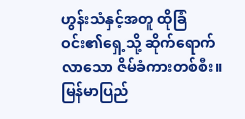ဟွန်းသံနှင့်အတူ ထိုခြံဝင်း၏ရှေ့သို့ ဆိုက်ရောက်လာသော ဇိမ်ခံကားတစ်စီး။ မြန်မာပြည်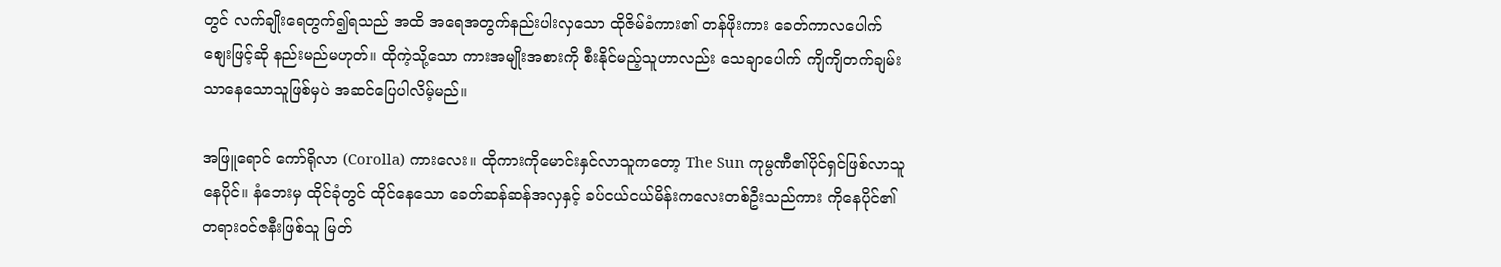တွင် လက်ချိုးရေတွက်၍ရသည် အထိ အရေအတွက်နည်းပါးလှသော ထိုဇိမ်ခံကား၏ တန်ဖိုးကား ခေတ်ကာလပေါက်စျေးဖြင့်ဆို နည်းမည်မဟုတ်။ ထိုကဲ့သို့သော ကားအမျိုးအစားကို စီးနိုင်မည့်သူဟာလည်း သေချာပေါက် ကျိကျိတက်ချမ်းသာနေသောသူဖြစ်မှပဲ အဆင်ပြေပါလိမ့်မည်။

အဖြူရောင် ကော်ရိုလာ (Corolla) ကားလေး။ ထိုကားကိုမောင်းနှင်လာသူကတော့ The Sun ကုမ္ပဏီ၏ပိုင်ရှင်ဖြစ်လာသူ နေပိုင်။ နံဘေးမှ ထိုင်ခုံတွင် ထိုင်နေသော ခေတ်ဆန်ဆန်အလှနှင့် ခပ်ငယ်ငယ်မိန်းကလေးတစ်ဦးသည်ကား ကိုနေပိုင်၏တရားဝင်ဇနီးဖြစ်သူ မြတ်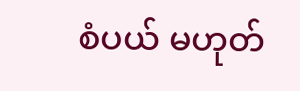စံပယ် မဟုတ်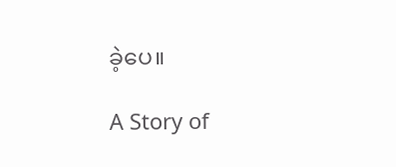ခဲ့ပေ။

A Story of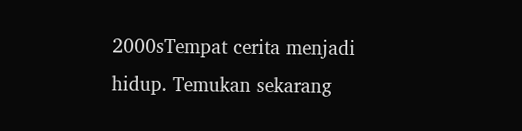2000sTempat cerita menjadi hidup. Temukan sekarang